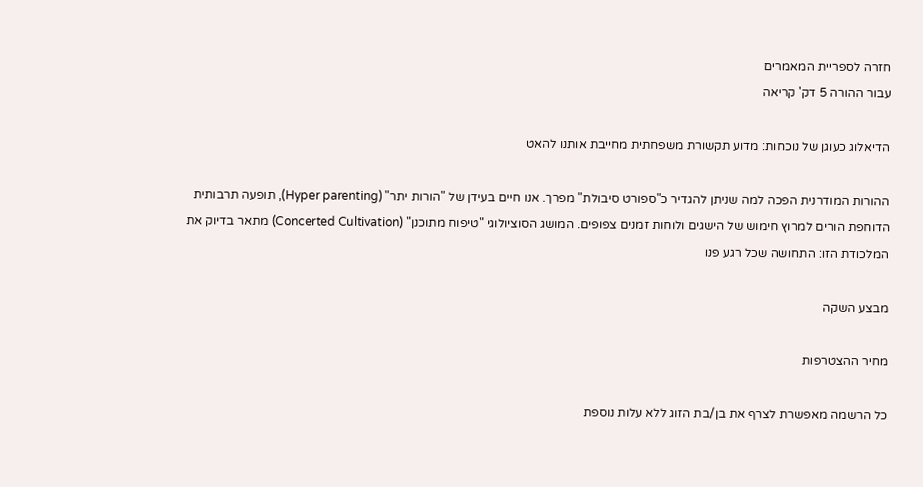חזרה לספריית המאמרים
עבור ההורה 5 דק' קריאה

הדיאלוג כעוגן של נוכחות: מדוע תקשורת משפחתית מחייבת אותנו להאט

ההורות המודרנית הפכה למה שניתן להגדיר כ"ספורט סיבולת" מפרך. אנו חיים בעידן של "הורות יתר" (Hyper parenting), תופעה תרבותית הדוחפת הורים למרוץ חימוש של הישגים ולוחות זמנים צפופים. המושג הסוציולוגי "טיפוח מתוכנן" (Concerted Cultivation) מתאר בדיוק את המלכודת הזו: התחושה שכל רגע פנו

מבצע השקה

מחיר ההצטרפות

כל הרשמה מאפשרת לצרף את בן/בת הזוג ללא עלות נוספת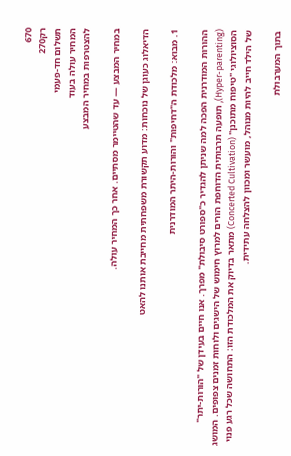670
רק270
תשלום חד-פעמי
המחיר עולה בעוד
להצטרפות במחיר המבצע

במחיר המבצע — עד שהטיימר מסתיים. אחר כך המחיר עולה.

הדיאלוג כעוגן של נוכחות: מדוע תקשורת משפחתית מחייבת אותנו להאט

1. מבוא: מלכודת ה"דחיפות" והורות-היתר המודרנית

ההורות המודרנית הפכה למה שניתן להגדיר כ"ספורט סיבולת" מפרך. אנו חיים בעידן של "הורות-יתר" (Hyper-parenting), תופעה תרבותית הדוחפת הורים למרוץ חימוש של הישגים ולוחות זמנים צפופים. המושג הסוציולוגי "טיפוח מתוכנן" (Concerted Cultivation) מתאר בדיוק את המלכודת הזו: התחושה שכל רגע פנוי של הילד חייב להיות מנוהל, מועשר ומכוון להצלחה עתידית.

בתוך המערבולת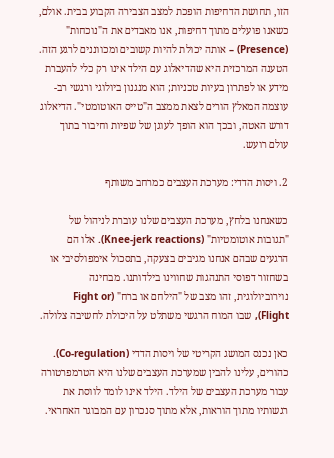הזו, תחושת הדחיפות הופכת למצב הצבירה הקבוע בבית. אולם, כשאנו פועלים מתוך דחיפות, אנו מאבדים את ה"נוכחות" (Presence) – אותה יכולת להיות קשובים ומכווננים לרגע הזה. הטענה המרכזית היא שהדיאלוג עם הילד אינו רק כלי להעברת מידע או לפתרון בעיות טכניות; הוא מנגנון ביולוגי ורגשי רב-עוצמה המאלץ הורים לצאת ממצב ה"טייס האוטומטי". הדיאלוג דורש האטה, ובכך הוא הופך לעוגן של שפיות וחיבור בתוך עולם רועש.

2. ויסות הדדי: מערכת העצבים כמרחב משותף

כשאנחנו בלחץ, מערכת העצבים שלנו עוברת לניהול של "תגובות אוטומטיות" (Knee-jerk reactions). אלו הם הרגעים שבהם אנחנו מגיבים בצעקה, בתסכול אימפולסיבי או בשחזור דפוסי התנהגות שחווינו בילדותנו. מבחינה נוירוביולוגית, זהו מצב של "הילחם או ברח" (Fight or Flight), שבו המוח הרגשי משתלט על היכולת לחשיבה צלולה.

כאן נכנס המושג הקריטי של ויסות הדדי (Co-regulation). כהורים, עלינו להבין שמערכת העצבים שלנו היא הטרמפרטורה עבור מערכת העצבים של הילד. הילד אינו לומד לווסת את רגשותיו מתוך הוראות, אלא מתוך סנכרון עם המבוגר האחראי.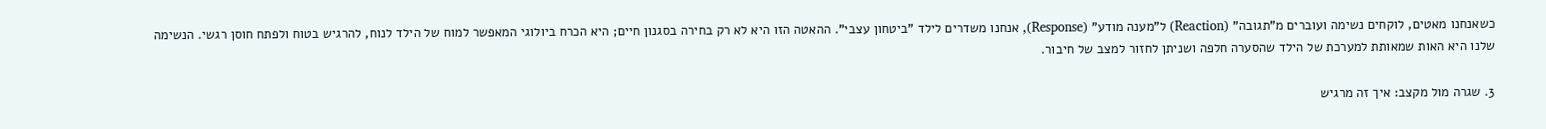כשאנחנו מאטים, לוקחים נשימה ועוברים מ"תגובה" (Reaction) ל"מענה מודע" (Response), אנחנו משדרים לילד "ביטחון עצבי". ההאטה הזו היא לא רק בחירה בסגנון חיים; היא הכרח ביולוגי המאפשר למוח של הילד לנוח, להרגיש בטוח ולפתח חוסן רגשי. הנשימה שלנו היא האות שמאותת למערכת של הילד שהסערה חלפה ושניתן לחזור למצב של חיבור.

3. שגרה מול מקצב: איך זה מרגיש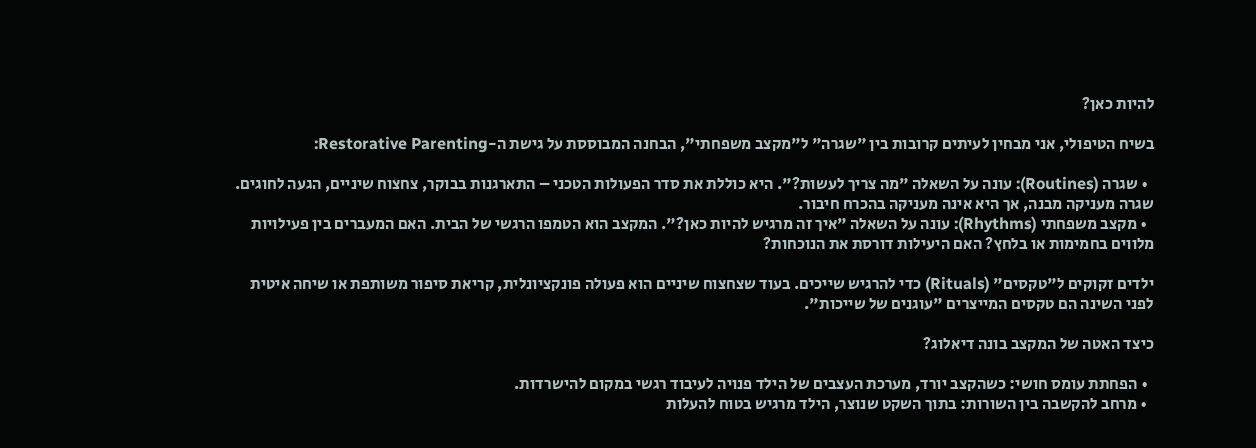להיות כאן?

בשיח הטיפולי, אני מבחין לעיתים קרובות בין "שגרה" ל"מקצב משפחתי", הבחנה המבוססת על גישת ה-Restorative Parenting:

  • שגרה (Routines): עונה על השאלה "מה צריך לעשות?". היא כוללת את סדר הפעולות הטכני – התארגנות בבוקר, צחצוח שיניים, הגעה לחוגים. שגרה מעניקה מבנה, אך היא אינה מעניקה בהכרח חיבור.
  • מקצב משפחתי (Rhythms): עונה על השאלה "איך זה מרגיש להיות כאן?". המקצב הוא הטמפו הרגשי של הבית. האם המעברים בין פעילויות מלווים בחמימות או בלחץ? האם היעילות דורסת את הנוכחות?

ילדים זקוקים ל"טקסים" (Rituals) כדי להרגיש שייכים. בעוד שצחצוח שיניים הוא פעולה פונקציונלית, קריאת סיפור משותפת או שיחה איטית לפני השינה הם טקסים המייצרים "עוגנים של שייכות".

כיצד האטה של המקצב בונה דיאלוג?

  • הפחתת עומס חושי: כשהקצב יורד, מערכת העצבים של הילד פנויה לעיבוד רגשי במקום להישרדות.
  • מרחב להקשבה בין השורות: בתוך השקט שנוצר, הילד מרגיש בטוח להעלות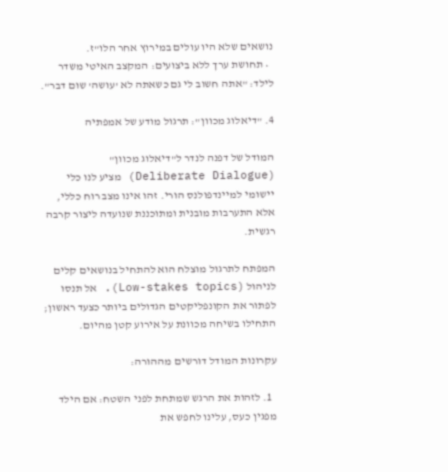נושאים שלא היו עולים במירוץ אחר הלו"ז.
  • תחושת ערך ללא ביצועים: המקצב האיטי משדר לילד: "אתה חשוב לי גם כשאתה לא 'עושה' שום דבר".

4. "דיאלוג מכוון": תרגול מודע של אמפתיה

המודל של דפנה לנדר ל"דיאלוג מכוון" (Deliberate Dialogue) מציע לנו כלי יישומי למיינדפולנס הורי. זהו אינו מצב רוח כללי, אלא התערבות מובנית ומתוכננת שנועדה ליצור קרבה רגשית.

המפתח לתרגול מוצלח הוא להתחיל בנושאים קלים לניהול (Low-stakes topics). אל תנסו לפתור את הקונפליקטים הגדולים ביותר כצעד ראשון; התחילו בשיחה מכוונת על אירוע קטן מהיום.

עקרונות המודל דורשים מההורה:

  1. לזהות את הרגש שמתחת לפני השטח: אם הילד מפגין כעס, עלינו לחפש את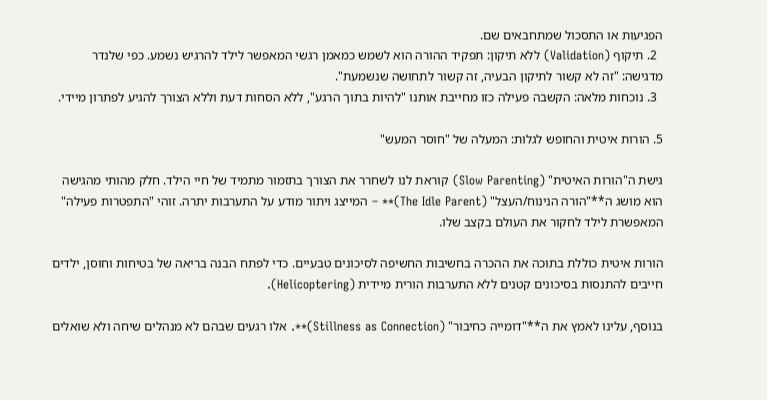הפגיעות או התסכול שמתחבאים שם.
  2. תיקוף (Validation) ללא תיקון: תפקיד ההורה הוא לשמש כמאמן רגשי המאפשר לילד להרגיש נשמע. כפי שלנדר מדגישה: "זה לא קשור לתיקון הבעיה, זה קשור לתחושה שנשמעת".
  3. נוכחות מלאה: הקשבה פעילה כזו מחייבת אותנו "להיות בתוך הרגע", ללא הסחות דעת וללא הצורך להגיע לפתרון מיידי.

5. הורות איטית והחופש לגלות: המעלה של "חוסר המעש"

גישת ה"הורות האיטית" (Slow Parenting) קוראת לנו לשחרר את הצורך בתזמור מתמיד של חיי הילד. חלק מהותי מהגישה הוא מושג ה**"הורה הנינוח/העצל" (The Idle Parent)** – המייצג ויתור מודע על התערבות יתרה. זוהי "התפטרות פעילה" המאפשרת לילד לחקור את העולם בקצב שלו.

הורות איטית כוללת בתוכה את ההכרה בחשיבות החשיפה לסיכונים טבעיים. כדי לפתח הבנה בריאה של בטיחות וחוסן, ילדים חייבים להתנסות בסיכונים קטנים ללא התערבות הורית מיידית (Helicoptering).

בנוסף, עלינו לאמץ את ה**"דומייה כחיבור" (Stillness as Connection)**. אלו רגעים שבהם לא מנהלים שיחה ולא שואלים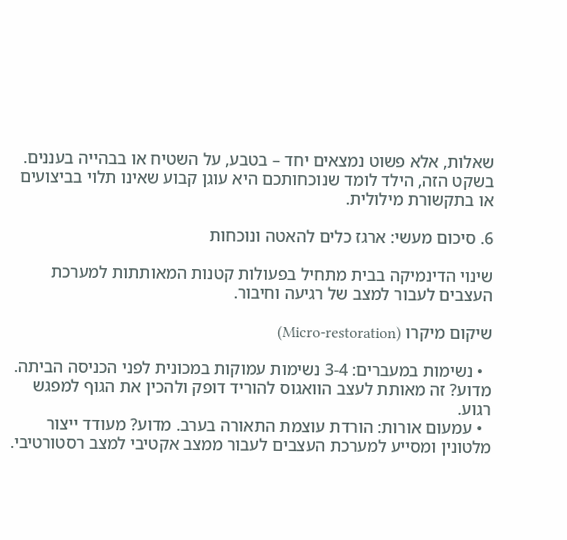שאלות, אלא פשוט נמצאים יחד – בטבע, על השטיח או בבהייה בעננים. בשקט הזה, הילד לומד שנוכחותכם היא עוגן קבוע שאינו תלוי בביצועים או בתקשורת מילולית.

6. סיכום מעשי: ארגז כלים להאטה ונוכחות

שינוי הדינמיקה בבית מתחיל בפעולות קטנות המאותתות למערכת העצבים לעבור למצב של רגיעה וחיבור.

שיקום מיקרו (Micro-restoration)

  • נשימות במעברים: 3-4 נשימות עמוקות במכונית לפני הכניסה הביתה. מדוע? זה מאותת לעצב הוואגוס להוריד דופק ולהכין את הגוף למפגש רגוע.
  • עמעום אורות: הורדת עוצמת התאורה בערב. מדוע? מעודד ייצור מלטונין ומסייע למערכת העצבים לעבור ממצב אקטיבי למצב רסטורטיבי.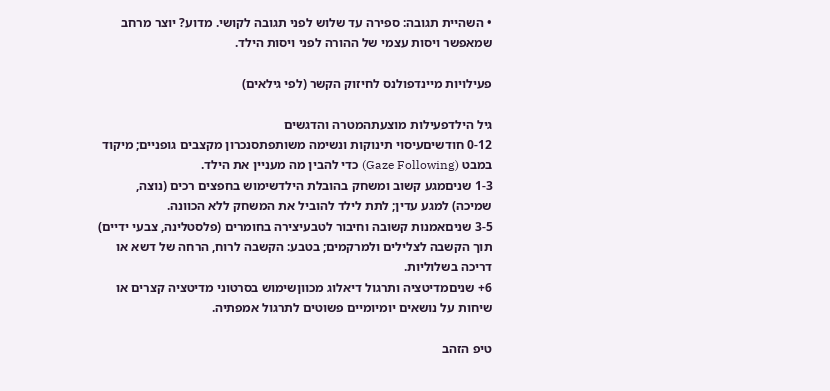• השהיית תגובה: ספירה עד שלוש לפני תגובה לקושי. מדוע? יוצר מרחב שמאפשר ויסות עצמי של ההורה לפני ויסות הילד.

פעילויות מיינדפולנס לחיזוק הקשר (לפי גילאים)

גיל הילדפעילות מוצעתהמטרה והדגשים
0-12 חודשיםעיסוי תינוקות ונשימה משותפתסנכרון מקצבים גופניים; מיקוד במבט (Gaze Following) כדי להבין מה מעניין את הילד.
1-3 שניםמגע קשוב ומשחק בהובלת הילדשימוש בחפצים רכים (נוצה, שמיכה) למגע עדין; לתת לילד להוביל את המשחק ללא הכוונה.
3-5 שניםאמנות קשובה וחיבור לטבעיצירה בחומרים (פלסטלינה, צבעי ידיים) תוך הקשבה לצלילים ולמרקמים; בטבע: הקשבה לרוח, הרחה של דשא או דריכה בשלוליות.
6+ שניםמדיטציה ותרגול דיאלוג מכווןשימוש בסרטוני מדיטציה קצרים או שיחות על נושאים יומיומיים פשוטים לתרגול אמפתיה.

טיפ הזהב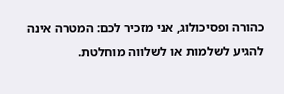כהורה ופסיכולוג, אני מזכיר לכם: המטרה אינה להגיע לשלמות או לשלווה מוחלטת.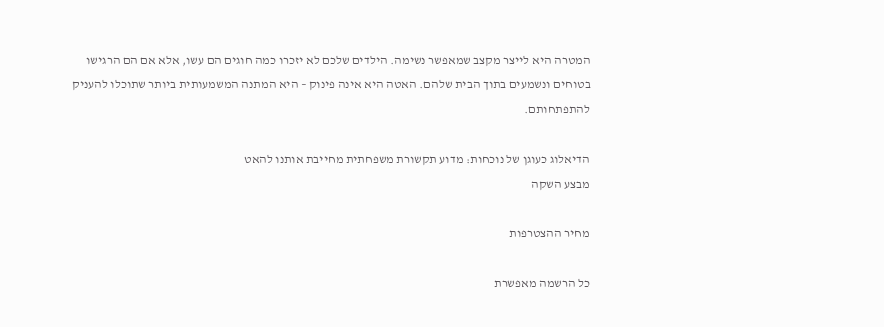המטרה היא לייצר מקצב שמאפשר נשימה. הילדים שלכם לא יזכרו כמה חוגים הם עשו, אלא אם הם הרגישו בטוחים ונשמעים בתוך הבית שלהם. האטה היא אינה פינוק – היא המתנה המשמעותית ביותר שתוכלו להעניק להתפתחותם.

הדיאלוג כעוגן של נוכחות: מדוע תקשורת משפחתית מחייבת אותנו להאט
מבצע השקה

מחיר ההצטרפות

כל הרשמה מאפשרת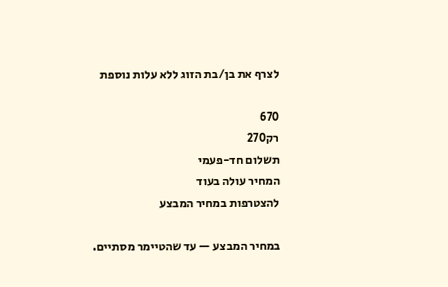לצרף את בן/בת הזוג ללא עלות נוספת

670
רק270
תשלום חד-פעמי
המחיר עולה בעוד
להצטרפות במחיר המבצע

במחיר המבצע — עד שהטיימר מסתיים.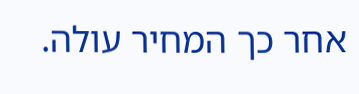אחר כך המחיר עולה.